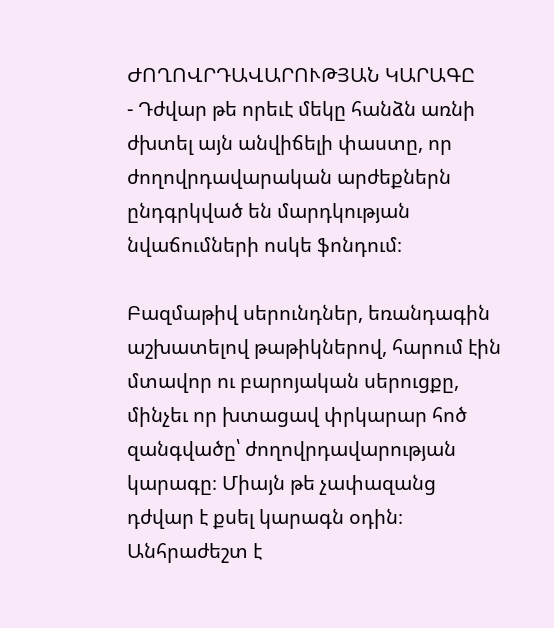ԺՈՂՈՎՐԴԱՎԱՐՈՒԹՅԱՆ ԿԱՐԱԳԸ
- Դժվար թե որեւէ մեկը հանձն առնի ժխտել այն անվիճելի փաստը, որ ժողովրդավարական արժեքներն ընդգրկված են մարդկության նվաճումների ոսկե ֆոնդում։

Բազմաթիվ սերունդներ, եռանդագին աշխատելով թաթիկներով, հարում էին մտավոր ու բարոյական սերուցքը, մինչեւ որ խտացավ փրկարար հոծ զանգվածը՝ ժողովրդավարության կարագը։ Միայն թե չափազանց դժվար է քսել կարագն օդին։ Անհրաժեշտ է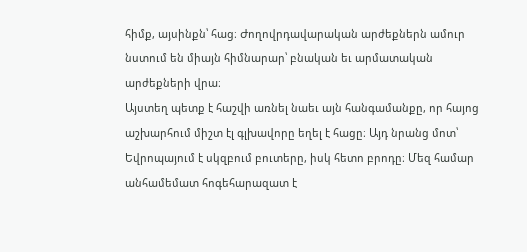հիմք, այսինքն՝ հաց։ Ժողովրդավարական արժեքներն ամուր նստում են միայն հիմնարար՝ բնական եւ արմատական արժեքների վրա։
Այստեղ պետք է հաշվի առնել նաեւ այն հանգամանքը, որ հայոց աշխարհում միշտ էլ գլխավորը եղել է հացը։ Այդ նրանց մոտ՝ Եվրոպայում է սկզբում բուտերը, իսկ հետո բրոդը։ Մեզ համար անհամեմատ հոգեհարազատ է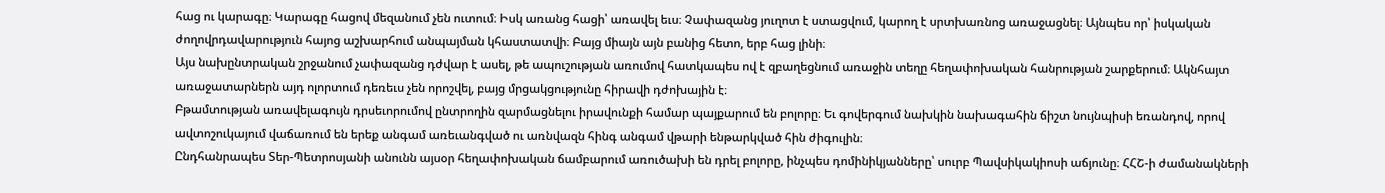հաց ու կարագը։ Կարագը հացով մեզանում չեն ուտում։ Իսկ առանց հացի՝ առավել եւս։ Չափազանց յուղոտ է ստացվում, կարող է սրտխառնոց առաջացնել։ Այնպես որ՝ իսկական ժողովրդավարություն հայոց աշխարհում անպայման կհաստատվի։ Բայց միայն այն բանից հետո, երբ հաց լինի։
Այս նախընտրական շրջանում չափազանց դժվար է ասել, թե ապուշության առումով հատկապես ով է զբաղեցնում առաջին տեղը հեղափոխական հանրության շարքերում։ Ակնհայտ առաջատարներն այդ ոլորտում դեռեւս չեն որոշվել, բայց մրցակցությունը հիրավի դժոխային է։
Բթամտության առավելագույն դրսեւորումով ընտրողին զարմացնելու իրավունքի համար պայքարում են բոլորը։ Եւ գովերգում նախկին նախագահին ճիշտ նույնպիսի եռանդով, որով ավտոշուկայում վաճառում են երեք անգամ առեւանգված ու առնվազն հինգ անգամ վթարի ենթարկված հին ժիգուլին։
Ընդհանրապես Տեր-Պետրոսյանի անունն այսօր հեղափոխական ճամբարում առուծախի են դրել բոլորը, ինչպես դոմինիկյանները՝ սուրբ Պավսիկակիոսի աճյունը։ ՀՀՇ-ի ժամանակների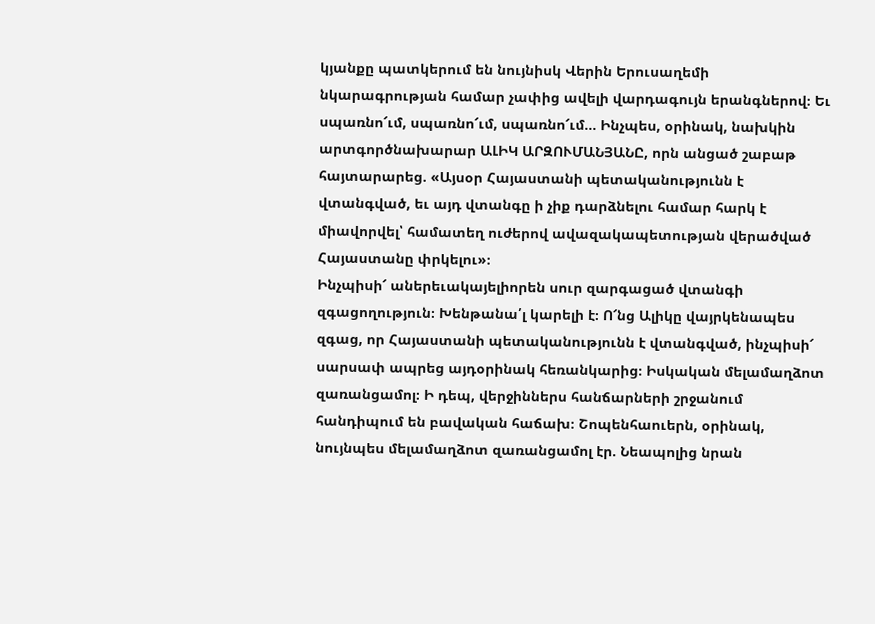կյանքը պատկերում են նույնիսկ Վերին Երուսաղեմի նկարագրության համար չափից ավելի վարդագույն երանգներով։ Եւ սպառնո՜ւմ, սպառնո՜ւմ, սպառնո՜ւմ... Ինչպես, օրինակ, նախկին արտգործնախարար ԱԼԻԿ ԱՐԶՈՒՄԱՆՅԱՆԸ, որն անցած շաբաթ հայտարարեց. «Այսօր Հայաստանի պետականությունն է վտանգված, եւ այդ վտանգը ի չիք դարձնելու համար հարկ է միավորվել՝ համատեղ ուժերով ավազակապետության վերածված Հայաստանը փրկելու»։
Ինչպիսի՜ աներեւակայելիորեն սուր զարգացած վտանգի զգացողություն։ Խենթանա՛լ կարելի է։ Ո՜նց Ալիկը վայրկենապես զգաց, որ Հայաստանի պետականությունն է վտանգված, ինչպիսի՜ սարսափ ապրեց այդօրինակ հեռանկարից։ Իսկական մելամաղձոտ զառանցամոլ։ Ի դեպ, վերջիններս հանճարների շրջանում հանդիպում են բավական հաճախ։ Շոպենհաուերն, օրինակ, նույնպես մելամաղձոտ զառանցամոլ էր. Նեապոլից նրան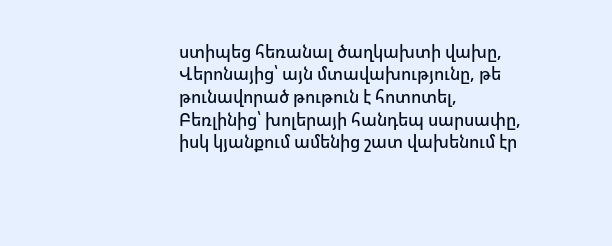ստիպեց հեռանալ ծաղկախտի վախը, Վերոնայից՝ այն մտավախությունը, թե թունավորած թութուն է հոտոտել, Բեռլինից՝ խոլերայի հանդեպ սարսափը, իսկ կյանքում ամենից շատ վախենում էր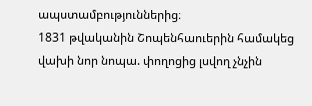ապստամբություններից։
1831 թվականին Շոպենհաուերին համակեց վախի նոր նոպա. փողոցից լսվող չնչին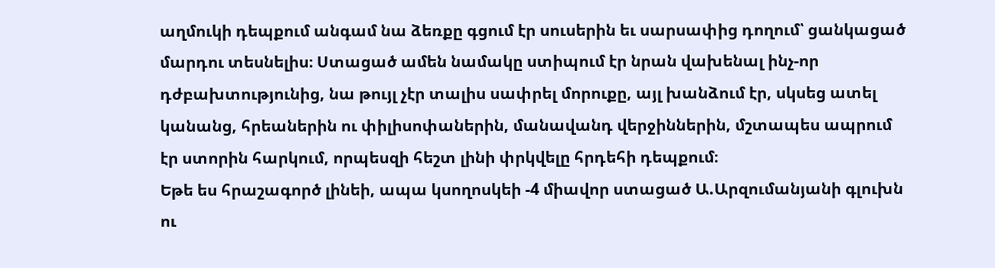աղմուկի դեպքում անգամ նա ձեռքը գցում էր սուսերին եւ սարսափից դողում՝ ցանկացած մարդու տեսնելիս։ Ստացած ամեն նամակը ստիպում էր նրան վախենալ ինչ-որ դժբախտությունից, նա թույլ չէր տալիս սափրել մորուքը, այլ խանձում էր, սկսեց ատել կանանց, հրեաներին ու փիլիսոփաներին, մանավանդ վերջիններին, մշտապես ապրում էր ստորին հարկում, որպեսզի հեշտ լինի փրկվելը հրդեհի դեպքում։
Եթե ես հրաշագործ լինեի, ապա կսողոսկեի -4 միավոր ստացած Ա.Արզումանյանի գլուխն ու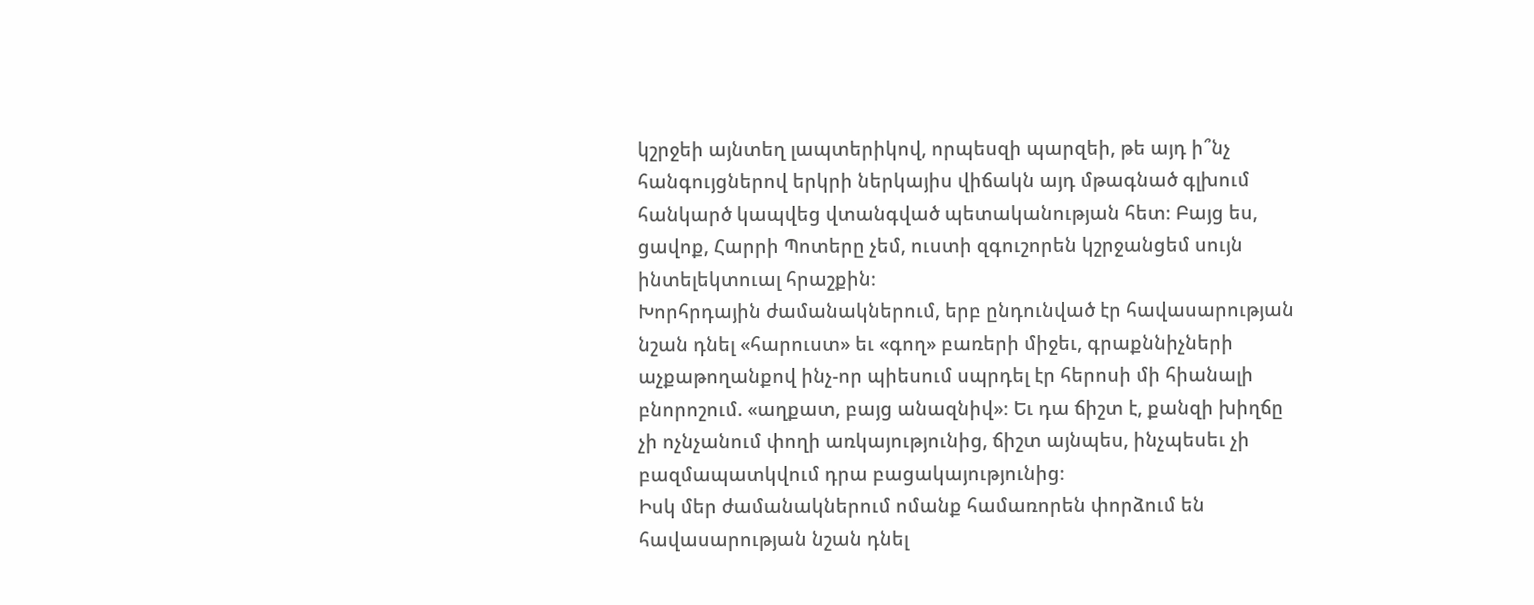կշրջեի այնտեղ լապտերիկով, որպեսզի պարզեի, թե այդ ի՞նչ հանգույցներով երկրի ներկայիս վիճակն այդ մթագնած գլխում հանկարծ կապվեց վտանգված պետականության հետ։ Բայց ես, ցավոք, Հարրի Պոտերը չեմ, ուստի զգուշորեն կշրջանցեմ սույն ինտելեկտուալ հրաշքին։
Խորհրդային ժամանակներում, երբ ընդունված էր հավասարության նշան դնել «հարուստ» եւ «գող» բառերի միջեւ, գրաքննիչների աչքաթողանքով ինչ-որ պիեսում սպրդել էր հերոսի մի հիանալի բնորոշում. «աղքատ, բայց անազնիվ»։ Եւ դա ճիշտ է, քանզի խիղճը չի ոչնչանում փողի առկայությունից, ճիշտ այնպես, ինչպեսեւ չի բազմապատկվում դրա բացակայությունից։
Իսկ մեր ժամանակներում ոմանք համառորեն փորձում են հավասարության նշան դնել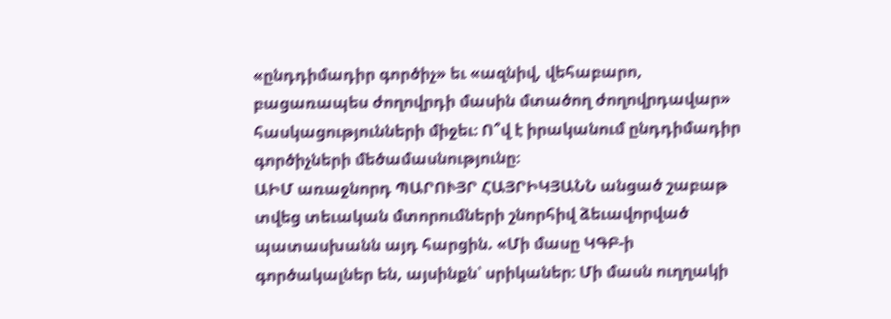«ընդդիմադիր գործիչ» եւ «ազնիվ, վեհաբարո, բացառապես ժողովրդի մասին մտածող ժողովրդավար» հասկացությունների միջեւ։ Ո՞վ է իրականում ընդդիմադիր գործիչների մեծամասնությունը։
ԱԻՄ առաջնորդ ՊԱՐՈՒՅՐ ՀԱՅՐԻԿՅԱՆՆ անցած շաբաթ տվեց տեւական մտորումների շնորհիվ ձեւավորված պատասխանն այդ հարցին. «Մի մասը ԿԳԲ-ի գործակալներ են, այսինքն՝ սրիկաներ։ Մի մասն ուղղակի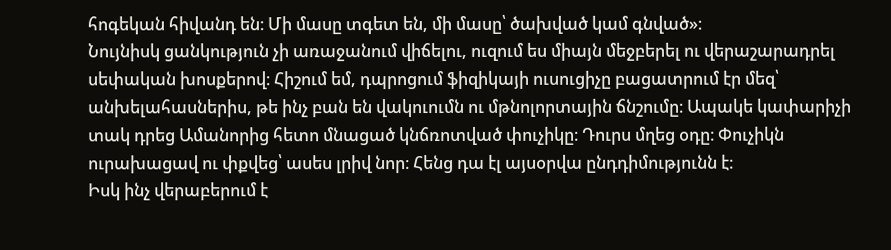հոգեկան հիվանդ են։ Մի մասը տգետ են, մի մասը՝ ծախված կամ գնված»։
Նույնիսկ ցանկություն չի առաջանում վիճելու, ուզում ես միայն մեջբերել ու վերաշարադրել սեփական խոսքերով։ Հիշում եմ, դպրոցում ֆիզիկայի ուսուցիչը բացատրում էր մեզ՝ անխելահասներիս, թե ինչ բան են վակուումն ու մթնոլորտային ճնշումը։ Ապակե կափարիչի տակ դրեց Ամանորից հետո մնացած կնճռոտված փուչիկը։ Դուրս մղեց օդը։ Փուչիկն ուրախացավ ու փքվեց՝ ասես լրիվ նոր։ Հենց դա էլ այսօրվա ընդդիմությունն է։
Իսկ ինչ վերաբերում է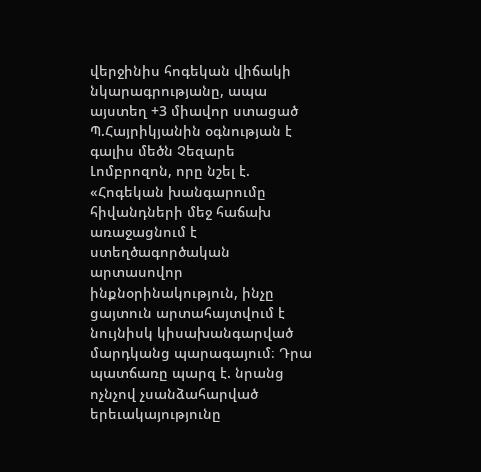վերջինիս հոգեկան վիճակի նկարագրությանը, ապա այստեղ +3 միավոր ստացած Պ.Հայրիկյանին օգնության է գալիս մեծն Չեզարե Լոմբրոզոն, որը նշել է. «Հոգեկան խանգարումը հիվանդների մեջ հաճախ առաջացնում է ստեղծագործական արտասովոր ինքնօրինակություն, ինչը ցայտուն արտահայտվում է նույնիսկ կիսախանգարված մարդկանց պարագայում։ Դրա պատճառը պարզ է. նրանց ոչնչով չսանձահարված երեւակայությունը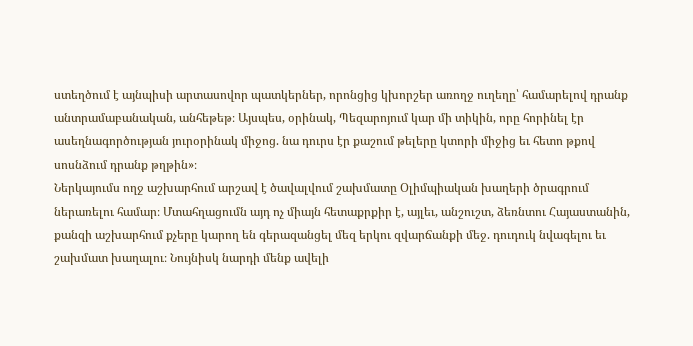ստեղծում է այնպիսի արտասովոր պատկերներ, որոնցից կխորշեր առողջ ուղեղը՝ համարելով դրանք անտրամաբանական, անհեթեթ։ Այսպես, օրինակ, Պեզարոյում կար մի տիկին, որը հորինել էր ասեղնագործության յուրօրինակ միջոց. նա դուրս էր քաշում թելերը կտորի միջից եւ հետո թքով սոսնձում դրանք թղթին»։
Ներկայումս ողջ աշխարհում արշավ է ծավալվում շախմատը Օլիմպիական խաղերի ծրագրում ներառելու համար։ Մտահղացումն այդ ոչ միայն հետաքրքիր է, այլեւ, անշուշտ, ձեռնտու Հայաստանին, քանզի աշխարհում քչերը կարող են գերազանցել մեզ երկու զվարճանքի մեջ. դուդուկ նվագելու եւ շախմատ խաղալու։ Նույնիսկ նարդի մենք ավելի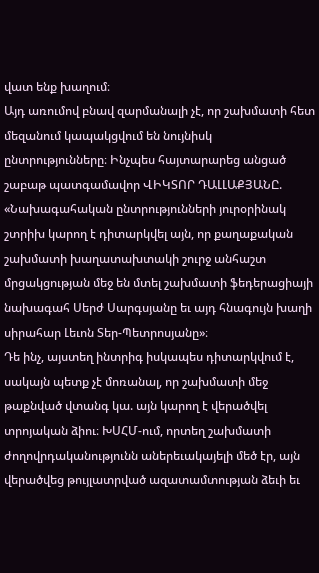վատ ենք խաղում։
Այդ առումով բնավ զարմանալի չէ, որ շախմատի հետ մեզանում կապակցվում են նույնիսկ ընտրությունները։ Ինչպես հայտարարեց անցած շաբաթ պատգամավոր ՎԻԿՏՈՐ ԴԱԼԼԱՔՅԱՆԸ. «Նախագահական ընտրությունների յուրօրինակ շտրիխ կարող է դիտարկվել այն, որ քաղաքական շախմատի խաղատախտակի շուրջ անհաշտ մրցակցության մեջ են մտել շախմատի ֆեդերացիայի նախագահ Սերժ Սարգսյանը եւ այդ հնագույն խաղի սիրահար Լեւոն Տեր-Պետրոսյանը»։
Դե ինչ, այստեղ ինտրիգ իսկապես դիտարկվում է, սակայն պետք չէ մոռանալ, որ շախմատի մեջ թաքնված վտանգ կա. այն կարող է վերածվել տրոյական ձիու։ ԽՍՀՄ-ում, որտեղ շախմատի ժողովրդականությունն աներեւակայելի մեծ էր, այն վերածվեց թույլատրված ազատամտության ձեւի եւ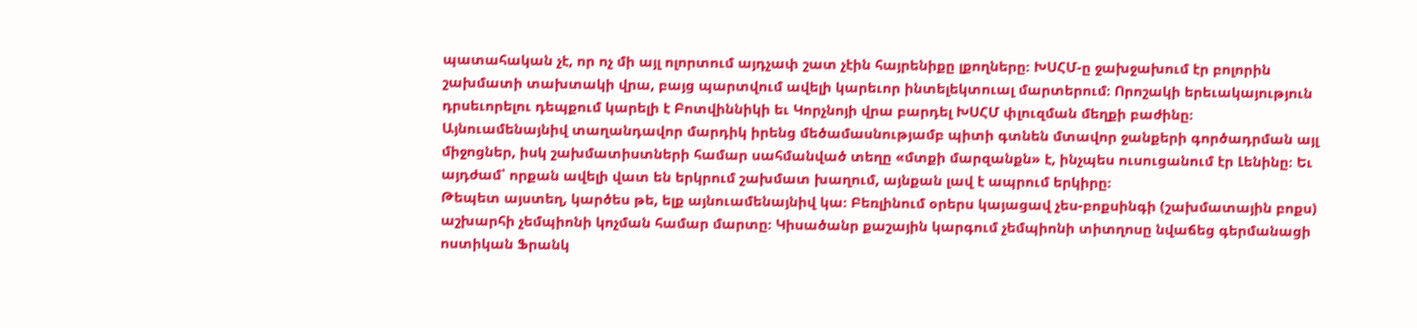պատահական չէ, որ ոչ մի այլ ոլորտում այդչափ շատ չէին հայրենիքը լքողները։ ԽՍՀՄ-ը ջախջախում էր բոլորին շախմատի տախտակի վրա, բայց պարտվում ավելի կարեւոր ինտելեկտուալ մարտերում։ Որոշակի երեւակայություն դրսեւորելու դեպքում կարելի է Բոտվիննիկի եւ Կորչնոյի վրա բարդել ԽՍՀՄ փլուզման մեղքի բաժինը։
Այնուամենայնիվ տաղանդավոր մարդիկ իրենց մեծամասնությամբ պիտի գտնեն մտավոր ջանքերի գործադրման այլ միջոցներ, իսկ շախմատիստների համար սահմանված տեղը «մտքի մարզանքն» է, ինչպես ուսուցանում էր Լենինը։ Եւ այդժամ՝ որքան ավելի վատ են երկրում շախմատ խաղում, այնքան լավ է ապրում երկիրը։
Թեպետ այստեղ, կարծես թե, ելք այնուամենայնիվ կա։ Բեռլինում օրերս կայացավ չես-բոքսինգի (շախմատային բոքս) աշխարհի չեմպիոնի կոչման համար մարտը։ Կիսածանր քաշային կարգում չեմպիոնի տիտղոսը նվաճեց գերմանացի ոստիկան Ֆրանկ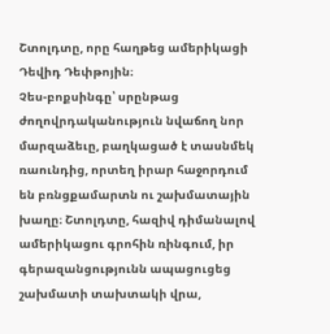Շտոլդտը, որը հաղթեց ամերիկացի Դեվիդ Դեփթոյին։
Չես-բոքսինգը՝ սրընթաց ժողովրդականություն նվաճող նոր մարզաձեւը, բաղկացած է տասնմեկ ռաունդից, որտեղ իրար հաջորդում են բռնցքամարտն ու շախմատային խաղը։ Շտոլդտը, հազիվ դիմանալով ամերիկացու գրոհին ռինգում, իր գերազանցությունն ապացուցեց շախմատի տախտակի վրա,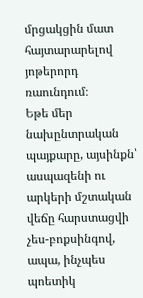մրցակցին մատ հայտարարելով յոթերորդ ռաունդում։
Եթե մեր նախընտրական պայքարը, այսինքն՝ ասպազենի ու արկերի մշտական վեճը հարստացվի չես-բոքսինգով, ապա, ինչպես պոետիկ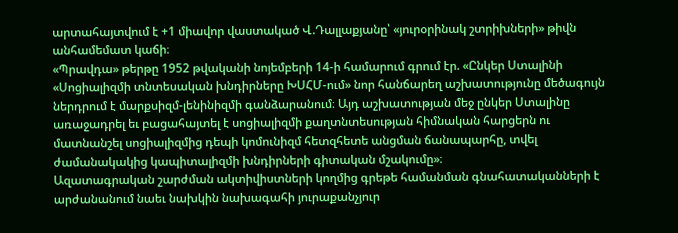արտահայտվում է +1 միավոր վաստակած Վ.Դալլաքյանը՝ «յուրօրինակ շտրիխների» թիվն անհամեմատ կաճի։
«Պրավդա» թերթը 1952 թվականի նոյեմբերի 14-ի համարում գրում էր. «Ընկեր Ստալինի «Սոցիալիզմի տնտեսական խնդիրները ԽՍՀՄ-ում» նոր հանճարեղ աշխատությունը մեծագույն ներդրում է մարքսիզմ-լենինիզմի գանձարանում։ Այդ աշխատության մեջ ընկեր Ստալինը առաջադրել եւ բացահայտել է սոցիալիզմի քաղտնտեսության հիմնական հարցերն ու մատնանշել սոցիալիզմից դեպի կոմունիզմ հետզհետե անցման ճանապարհը, տվել ժամանակակից կապիտալիզմի խնդիրների գիտական մշակումը»։
Ազատագրական շարժման ակտիվիստների կողմից գրեթե համանման գնահատականների է արժանանում նաեւ նախկին նախագահի յուրաքանչյուր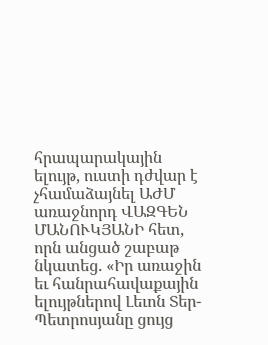հրապարակային ելույթ, ուստի դժվար է չհամաձայնել ԱԺՄ առաջնորդ ՎԱԶԳԵՆ ՄԱՆՈՒԿՅԱՆԻ հետ, որն անցած շաբաթ նկատեց. «Իր առաջին եւ հանրահավաքային ելույթներով Լեւոն Տեր-Պետրոսյանը ցույց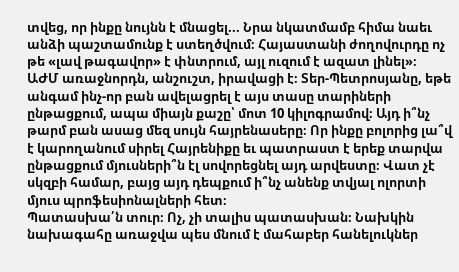տվեց, որ ինքը նույնն է մնացել... Նրա նկատմամբ հիմա նաեւ անձի պաշտամունք է ստեղծվում։ Հայաստանի ժողովուրդը ոչ թե «լավ թագավոր» է փնտրում, այլ ուզում է ազատ լինել»։
ԱԺՄ առաջնորդն, անշուշտ, իրավացի է։ Տեր-Պետրոսյանը, եթե անգամ ինչ-որ բան ավելացրել է այս տասը տարիների ընթացքում, ապա միայն քաշը՝ մոտ 10 կիլոգրամով։ Այդ ի՞նչ թարմ բան ասաց մեզ սույն հայրենասերը։ Որ ինքը բոլորից լա՞վ է կարողանում սիրել Հայրենիքը եւ պատրաստ է երեք տարվա ընթացքում մյուսների՞ն էլ սովորեցնել այդ արվեստը։ Վատ չէ սկզբի համար, բայց այդ դեպքում ի՞նչ անենք տվյալ ոլորտի մյուս պրոֆեսիոնալների հետ։
Պատասխա՛ն տուր։ Ոչ, չի տալիս պատասխան։ Նախկին նախագահը առաջվա պես մնում է մահաբեր հանելուկներ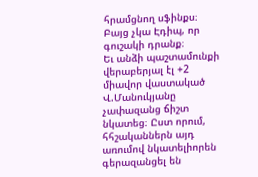հրամցնող սֆինքս։ Բայց չկա Էդիպ, որ գուշակի դրանք։
Եւ անձի պաշտամունքի վերաբերյալ էլ +2 միավոր վաստակած Վ.Մանուկյանը չափազանց ճիշտ նկատեց։ Ըստ որում, հհշականներն այդ առումով նկատելիորեն գերազանցել են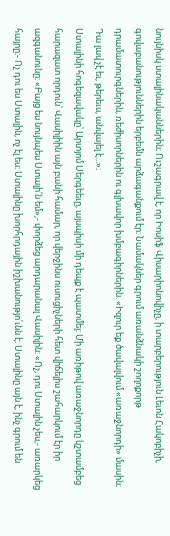նույնիսկ ստալինականներին։ Ուշագրավ է, որ Իոսիֆ Վիսարիոնովիչը, ի տարբերություն Լեւոն Հակոբիչի, գովաբանություններին երբեմն արձագանքում էր։ Նամակներ գրում առանձնակի շողոքորթ դրամատուրգներին, ռեժիսորներին ու գլխավոր խմբագիրներին. «Իզուր եք ծավալվում «առաջնորդի» մասին։ Դա լավ չէ եւ, թերեւս, անվայել է...»։
Ստալինի հոգեզավակը՝ Արտյոմ Սերգեեւը, այսպիսի մի դեպք է պատմել։ Մի առիթով առաջնորդը կշտամբեց հարազատ որդուն՝ Վասիլիին այն բանի համար, որ վերջինս ուսուցիչների հետ վիճելիս շահարկում էր իր ազգանունը։ «Բայց ես նույնպես Ստալի՛ն եմ»,- փորձեց արդարանալ Վասիլին։ «Ոչ, դու Ստալին չես,- առարկեց հայրը։- Ոչ դու ես Ստալին, ոչ էլ ես։ Ստալինը խորհրդային իշխանությո՛ւնն է։ Ստալինը այն է, ինչ գրում են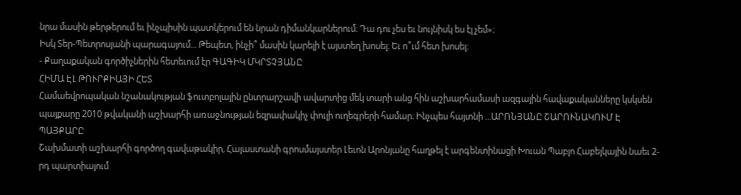նրա մասին թերթերում եւ ինչպիսին պատկերում են նրան դիմանկարներում։ Դա դու չես եւ նույնիսկ ես էլ չեմ»։
Իսկ Տեր-Պետրոսյանի պարագայում... Թեպետ, ինչի՞ մասին կարելի է այստեղ խոսել։ Եւ ո՞ւմ հետ խոսել։
- Քաղաքական գործիչներին հետեւում էր ԳԱԳԻԿ ՄԿՐՏՉՅԱՆԸ
ՀԻՄԱ ԷԼ ԹՈՒՐՔԻԱՅԻ ՀԵՏ
Համաեվրոպական նշանակության ֆուտբոլային ընտրարշավի ավարտից մեկ տարի անց հին աշխարհամասի ազգային հավաքականները կսկսեն պայքարը 2010 թվականի աշխարհի առաջնության եզրափակիչ փուլի ուղեգրերի համար։ Ինչպես հայտնի ...ԱՐՈՆՅԱՆԸ ՇԱՐՈՒՆԱԿՈՒՄ Է ՊԱՅՔԱՐԸ
Շախմատի աշխարհի գործող գավաթակիր, Հայաստանի գրոսմայստեր Լեւոն Արոնյանը հաղթել է արգենտինացի Խուան Պաբլո Հաբեյկային նաեւ 2-րդ պարտիայում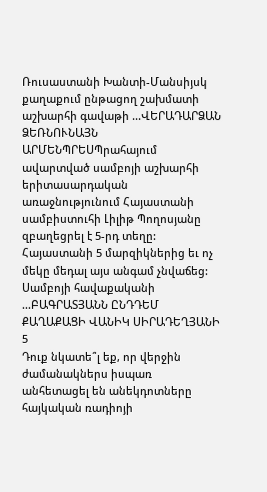Ռուսաստանի Խանտի-Մանսիյսկ քաղաքում ընթացող շախմատի աշխարհի գավաթի ...ՎԵՐԱԴԱՐՁԱՆ ՁԵՌՆՈՒՆԱՅՆ
ԱՐՄԵՆՊՐԵՍՊրահայում ավարտված սամբոյի աշխարհի երիտասարդական առաջնությունում Հայաստանի սամբիստուհի Լիլիթ Պողոսյանը զբաղեցրել է 5-րդ տեղը: Հայաստանի 5 մարզիկներից եւ ոչ մեկը մեդալ այս անգամ չնվաճեց: Սամբոյի հավաքականի ...ԲԱԳՐԱՏՅԱՆՆ ԸՆԴԴԵՄ ՔԱՂԱՔԱՑԻ ՎԱՆԻԿ ՍԻՐԱԴԵՂՅԱՆԻ
5
Դուք նկատե՞լ եք, որ վերջին ժամանակներս իսպառ անհետացել են անեկդոտները հայկական ռադիոյի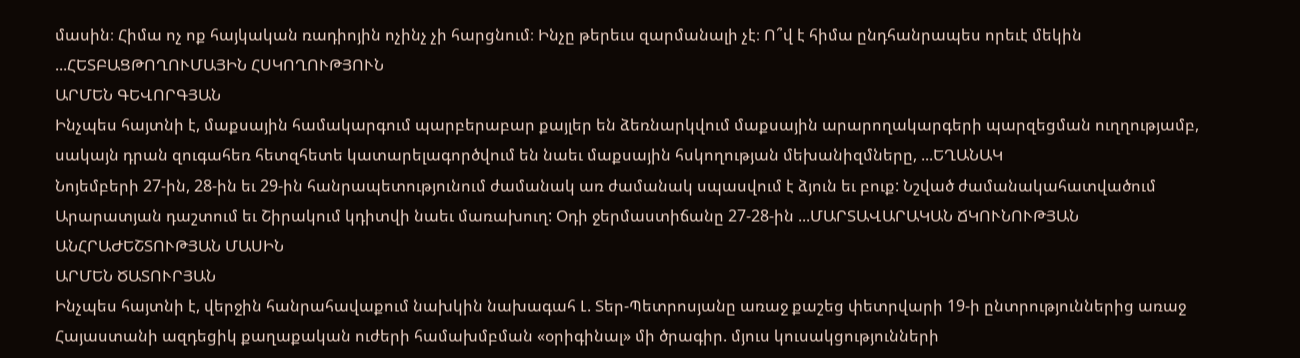մասին։ Հիմա ոչ ոք հայկական ռադիոյին ոչինչ չի հարցնում։ Ինչը թերեւս զարմանալի չէ։ Ո՞վ է հիմա ընդհանրապես որեւէ մեկին ...ՀԵՏԲԱՑԹՈՂՈՒՄԱՅԻՆ ՀՍԿՈՂՈՒԹՅՈՒՆ
ԱՐՄԵՆ ԳԵՎՈՐԳՅԱՆ
Ինչպես հայտնի է, մաքսային համակարգում պարբերաբար քայլեր են ձեռնարկվում մաքսային արարողակարգերի պարզեցման ուղղությամբ, սակայն դրան զուգահեռ հետզհետե կատարելագործվում են նաեւ մաքսային հսկողության մեխանիզմները, ...ԵՂԱՆԱԿ
Նոյեմբերի 27-ին, 28-ին եւ 29-ին հանրապետությունում ժամանակ առ ժամանակ սպասվում է ձյուն եւ բուք: Նշված ժամանակահատվածում Արարատյան դաշտում եւ Շիրակում կդիտվի նաեւ մառախուղ: Օդի ջերմաստիճանը 27-28-ին ...ՄԱՐՏԱՎԱՐԱԿԱՆ ՃԿՈՒՆՈՒԹՅԱՆ ԱՆՀՐԱԺԵՇՏՈՒԹՅԱՆ ՄԱՍԻՆ
ԱՐՄԵՆ ԾԱՏՈՒՐՅԱՆ
Ինչպես հայտնի է, վերջին հանրահավաքում նախկին նախագահ Լ. Տեր-Պետրոսյանը առաջ քաշեց փետրվարի 19-ի ընտրություններից առաջ Հայաստանի ազդեցիկ քաղաքական ուժերի համախմբման «օրիգինալ» մի ծրագիր. մյուս կուսակցությունների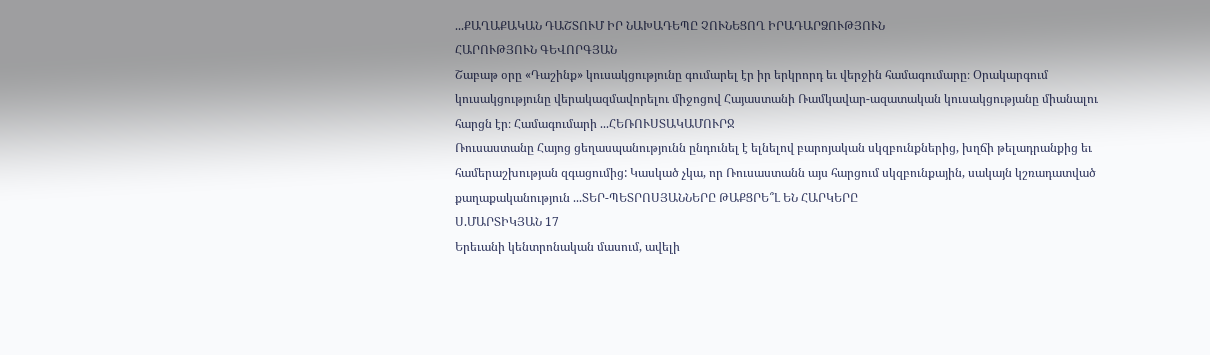...ՔԱՂԱՔԱԿԱՆ ԴԱՇՏՈՒՄ ԻՐ ՆԱԽԱԴԵՊԸ ՉՈՒՆԵՑՈՂ ԻՐԱԴԱՐՁՈՒԹՅՈՒՆ
ՀԱՐՈՒԹՅՈՒՆ ԳԵՎՈՐԳՅԱՆ
Շաբաթ օրը «Դաշինք» կուսակցությունը գումարել էր իր երկրորդ եւ վերջին համագումարը։ Օրակարգում կուսակցությունը վերակազմավորելու միջոցով Հայաստանի Ռամկավար-ազատական կուսակցությանը միանալու հարցն էր։ Համագումարի ...ՀԵՌՈՒՍՏԱԿԱՄՈՒՐՋ
Ռուսաստանը Հայոց ցեղասպանությունն ընդունել է ելնելով բարոյական սկզբունքներից, խղճի թելադրանքից եւ համերաշխության զգացումից: Կասկած չկա, որ Ռուսաստանն այս հարցում սկզբունքային, սակայն կշռադատված քաղաքականություն ...ՏԵՐ-ՊԵՏՐՈՍՅԱՆՆԵՐԸ ԹԱՔՑՐԵ՞Լ ԵՆ ՀԱՐԿԵՐԸ
Ս.ՄԱՐՏԻԿՅԱՆ 17
Երեւանի կենտրոնական մասում, ավելի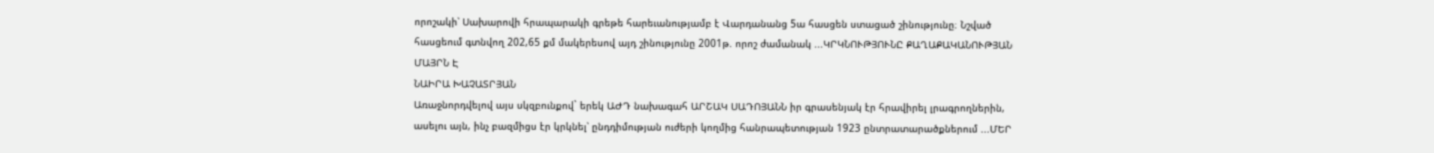որոշակի՝ Սախարովի հրապարակի գրեթե հարեւանությամբ է Վարդանանց 5ա հասցեն ստացած շինությունը։ Նշված հասցեում գտնվող 202,65 քմ մակերեսով այդ շինությունը 2001թ. որոշ ժամանակ ...ԿՐԿՆՈՒԹՅՈՒՆԸ ՔԱՂԱՔԱԿԱՆՈՒԹՅԱՆ ՄԱՅՐՆ Է
ՆԱԻՐԱ ԽԱՉԱՏՐՅԱՆ
Առաջնորդվելով այս սկզբունքով` երեկ ԱԺԴ նախագահ ԱՐՇԱԿ ՍԱԴՈՅԱՆՆ իր գրասենյակ էր հրավիրել լրագրողներին, ասելու այն, ինչ բազմիցս էր կրկնել՝ ընդդիմության ուժերի կողմից հանրապետության 1923 ընտրատարածքներում ...ՄԵՐ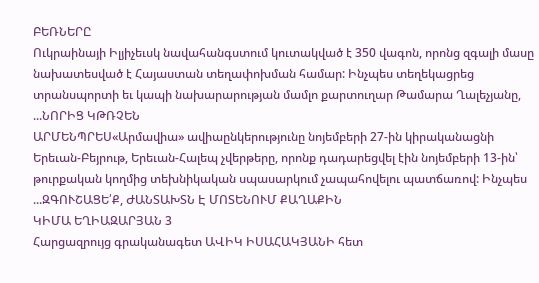ԲԵՌՆԵՐԸ
Ուկրաինայի Իլյիչեւսկ նավահանգստում կուտակված է 350 վագոն, որոնց զգալի մասը նախատեսված է Հայաստան տեղափոխման համար: Ինչպես տեղեկացրեց տրանսպորտի եւ կապի նախարարության մամլո քարտուղար Թամարա Ղալեչյանը, ...ՆՈՐԻՑ ԿԹՌՉԵՆ
ԱՐՄԵՆՊՐԵՍ«Արմավիա» ավիաընկերությունը նոյեմբերի 27-ին կիրականացնի Երեւան-Բեյրութ, Երեւան-Հալեպ չվերթերը, որոնք դադարեցվել էին նոյեմբերի 13-ին՝ թուրքական կողմից տեխնիկական սպասարկում չապահովելու պատճառով: Ինչպես ...ԶԳՈՒՇԱՑԵ՛Ք, ԺԱՆՏԱԽՏՆ Է ՄՈՏԵՆՈՒՄ ՔԱՂԱՔԻՆ
ԿԻՄԱ ԵՂԻԱԶԱՐՅԱՆ 3
Հարցազրույց գրականագետ ԱՎԻԿ ԻՍԱՀԱԿՅԱՆԻ հետ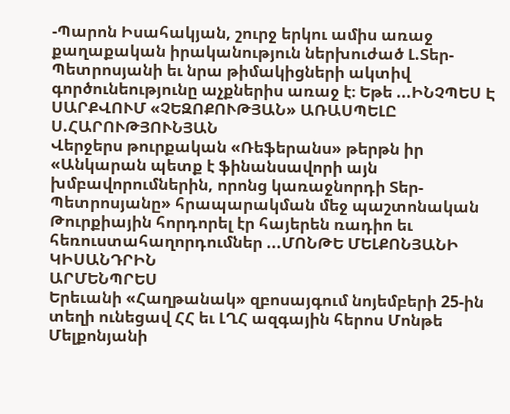-Պարոն Իսահակյան, շուրջ երկու ամիս առաջ քաղաքական իրականություն ներխուժած Լ.Տեր-Պետրոսյանի եւ նրա թիմակիցների ակտիվ գործունեությունը աչքներիս առաջ է։ Եթե ...ԻՆՉՊԵՍ Է ՍԱՐՔՎՈՒՄ «ՉԵԶՈՔՈՒԹՅԱՆ» ԱՌԱՍՊԵԼԸ
Ս.ՀԱՐՈՒԹՅՈՒՆՅԱՆ
Վերջերս թուրքական «Ռեֆերանս» թերթն իր «Անկարան պետք է ֆինանսավորի այն խմբավորումներին, որոնց կառաջնորդի Տեր-Պետրոսյանը» հրապարակման մեջ պաշտոնական Թուրքիային հորդորել էր հայերեն ռադիո եւ հեռուստահաղորդումներ ...ՄՈՆԹԵ ՄԵԼՔՈՆՅԱՆԻ ԿԻՍԱՆԴՐԻՆ
ԱՐՄԵՆՊՐԵՍ
Երեւանի «Հաղթանակ» զբոսայգում նոյեմբերի 25-ին տեղի ունեցավ ՀՀ եւ ԼՂՀ ազգային հերոս Մոնթե Մելքոնյանի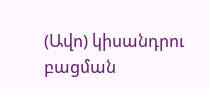(Ավո) կիսանդրու բացման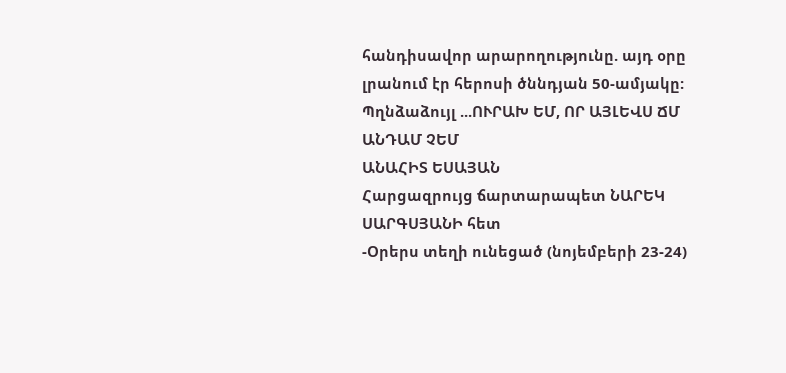հանդիսավոր արարողությունը. այդ օրը լրանում էր հերոսի ծննդյան 50-ամյակը:
Պղնձաձույլ ...ՈՒՐԱԽ ԵՄ, ՈՐ ԱՅԼԵՎՍ ՃՄ ԱՆԴԱՄ ՉԵՄ
ԱՆԱՀԻՏ ԵՍԱՅԱՆ
Հարցազրույց ճարտարապետ ՆԱՐԵԿ ՍԱՐԳՍՅԱՆԻ հետ
-Օրերս տեղի ունեցած (նոյեմբերի 23-24)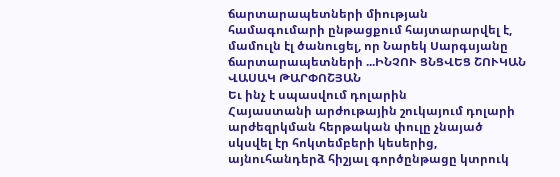ճարտարապետների միության համագումարի ընթացքում հայտարարվել է, մամուլն էլ ծանուցել, որ Նարեկ Սարգսյանը ճարտարապետների ...ԻՆՉՈՒ ՑՆՑՎԵՑ ՇՈՒԿԱՆ
ՎԱՍԱԿ ԹԱՐՓՈՇՅԱՆ
Եւ ինչ է սպասվում դոլարին
Հայաստանի արժութային շուկայում դոլարի արժեզրկման հերթական փուլը չնայած սկսվել էր հոկտեմբերի կեսերից, այնուհանդերձ հիշյալ գործընթացը կտրուկ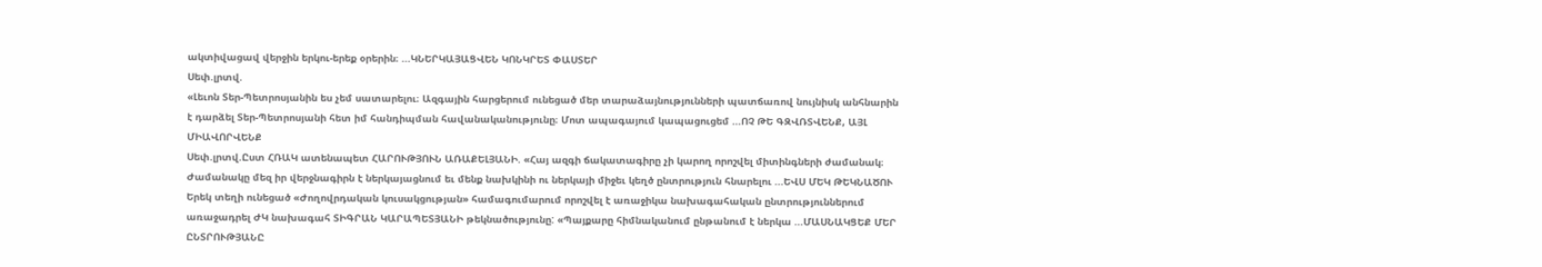ակտիվացավ վերջին երկու-երեք օրերին։ ...ԿՆԵՐԿԱՅԱՑՎԵՆ ԿՈՆԿՐԵՏ ՓԱՍՏԵՐ
Սեփ.լրտվ.
«Լեւոն Տեր-Պետրոսյանին ես չեմ սատարելու։ Ազգային հարցերում ունեցած մեր տարաձայնությունների պատճառով նույնիսկ անհնարին է դարձել Տեր-Պետրոսյանի հետ իմ հանդիպման հավանականությունը։ Մոտ ապագայում կապացուցեմ ...ՈՉ ԹԵ ԳԶՎՌՏՎԵՆՔ, ԱՅԼ ՄԻԱՎՈՐՎԵՆՔ
Սեփ.լրտվ.Ըստ ՀՌԱԿ ատենապետ ՀԱՐՈՒԹՅՈՒՆ ԱՌԱՔԵԼՅԱՆԻ. «Հայ ազգի ճակատագիրը չի կարող որոշվել միտինգների ժամանակ։ Ժամանակը մեզ իր վերջնագիրն է ներկայացնում եւ մենք նախկինի ու ներկայի միջեւ կեղծ ընտրություն հնարելու ...ԵՎՍ ՄԵԿ ԹԵԿՆԱԾՈՒ
Երեկ տեղի ունեցած «Ժողովրդական կուսակցության» համագումարում որոշվել է առաջիկա նախագահական ընտրություններում առաջադրել ԺԿ նախագահ ՏԻԳՐԱՆ ԿԱՐԱՊԵՏՅԱՆԻ թեկնածությունը: «Պայքարը հիմնականում ընթանում է ներկա ...ՄԱՍՆԱԿՑԵՔ ՄԵՐ ԸՆՏՐՈՒԹՅԱՆԸ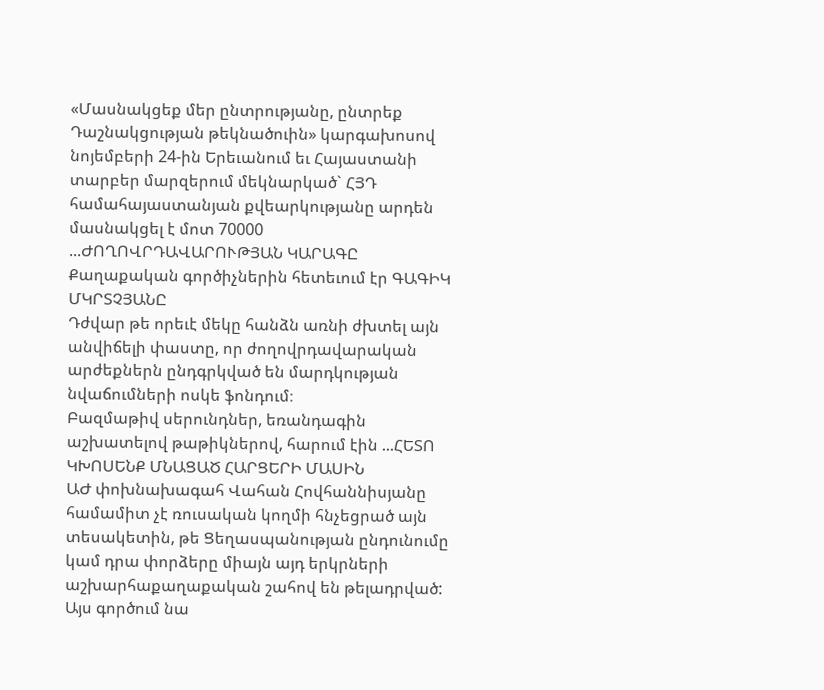«Մասնակցեք մեր ընտրությանը, ընտրեք Դաշնակցության թեկնածուին» կարգախոսով նոյեմբերի 24-ին Երեւանում եւ Հայաստանի տարբեր մարզերում մեկնարկած` ՀՅԴ համահայաստանյան քվեարկությանը արդեն մասնակցել է մոտ 70000 ...ԺՈՂՈՎՐԴԱՎԱՐՈՒԹՅԱՆ ԿԱՐԱԳԸ
Քաղաքական գործիչներին հետեւում էր ԳԱԳԻԿ ՄԿՐՏՉՅԱՆԸ
Դժվար թե որեւէ մեկը հանձն առնի ժխտել այն անվիճելի փաստը, որ ժողովրդավարական արժեքներն ընդգրկված են մարդկության նվաճումների ոսկե ֆոնդում։
Բազմաթիվ սերունդներ, եռանդագին աշխատելով թաթիկներով, հարում էին ...ՀԵՏՈ ԿԽՈՍԵՆՔ ՄՆԱՑԱԾ ՀԱՐՑԵՐԻ ՄԱՍԻՆ
ԱԺ փոխնախագահ Վահան Հովհաննիսյանը համամիտ չէ ռուսական կողմի հնչեցրած այն տեսակետին, թե Ցեղասպանության ընդունումը կամ դրա փորձերը միայն այդ երկրների աշխարհաքաղաքական շահով են թելադրված: Այս գործում նա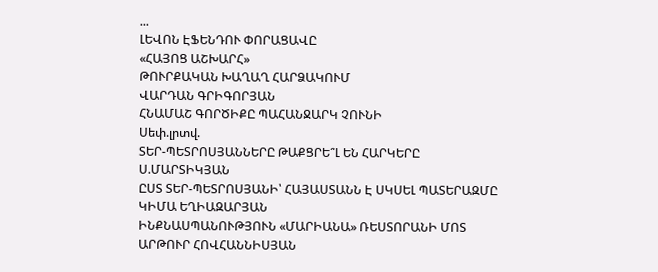...
ԼԵՎՈՆ ԷՖԵՆԴՈՒ ՓՈՐԱՑԱՎԸ
«ՀԱՅՈՑ ԱՇԽԱՐՀ»
ԹՈՒՐՔԱԿԱՆ ԽԱՂԱՂ ՀԱՐՁԱԿՈՒՄ
ՎԱՐԴԱՆ ԳՐԻԳՈՐՅԱՆ
ՀՆԱՄԱՇ ԳՈՐԾԻՔԸ ՊԱՀԱՆՋԱՐԿ ՉՈՒՆԻ
Սեփ.լրտվ.
ՏԵՐ-ՊԵՏՐՈՍՅԱՆՆԵՐԸ ԹԱՔՑՐԵ՞Լ ԵՆ ՀԱՐԿԵՐԸ
Ս.ՄԱՐՏԻԿՅԱՆ
ԸՍՏ ՏԵՐ-ՊԵՏՐՈՍՅԱՆԻ՝ ՀԱՅԱՍՏԱՆՆ Է ՍԿՍԵԼ ՊԱՏԵՐԱԶՄԸ
ԿԻՄԱ ԵՂԻԱԶԱՐՅԱՆ
ԻՆՔՆԱՍՊԱՆՈՒԹՅՈՒՆ «ՄԱՐԻԱՆԱ» ՌԵՍՏՈՐԱՆԻ ՄՈՏ
ԱՐԹՈՒՐ ՀՈՎՀԱՆՆԻՍՅԱՆ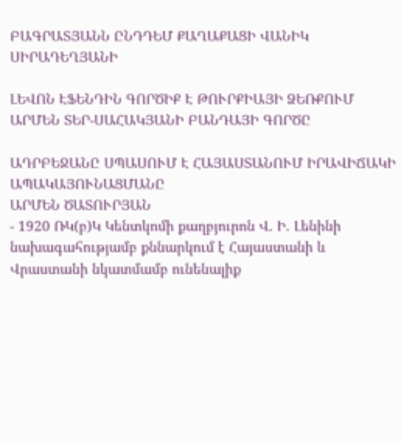ԲԱԳՐԱՏՅԱՆՆ ԸՆԴԴԵՄ ՔԱՂԱՔԱՑԻ ՎԱՆԻԿ ՍԻՐԱԴԵՂՅԱՆԻ

ԼԵՎՈՆ ԷՖԵՆԴԻՆ ԳՈՐԾԻՔ Է ԹՈՒՐՔԻԱՅԻ ՁԵՌՔՈՒՄ
ԱՐՄԵՆ ՏԵՐ-ՍԱՀԱԿՅԱՆԻ ԲԱՆԴԱՅԻ ԳՈՐԾԸ

ԱԴՐԲԵՋԱՆԸ ՍՊԱՍՈՒՄ Է ՀԱՅԱՍՏԱՆՈՒՄ ԻՐԱՎԻՃԱԿԻ ԱՊԱԿԱՅՈՒՆԱՑՄԱՆԸ
ԱՐՄԵՆ ԾԱՏՈՒՐՅԱՆ
- 1920 ՌԿ(բ)Կ Կենտկոմի քաղբյուրոն Վ. Ի. Լենինի նախագահությամբ քննարկում է Հայաստանի և Վրաստանի նկատմամբ ունենալիք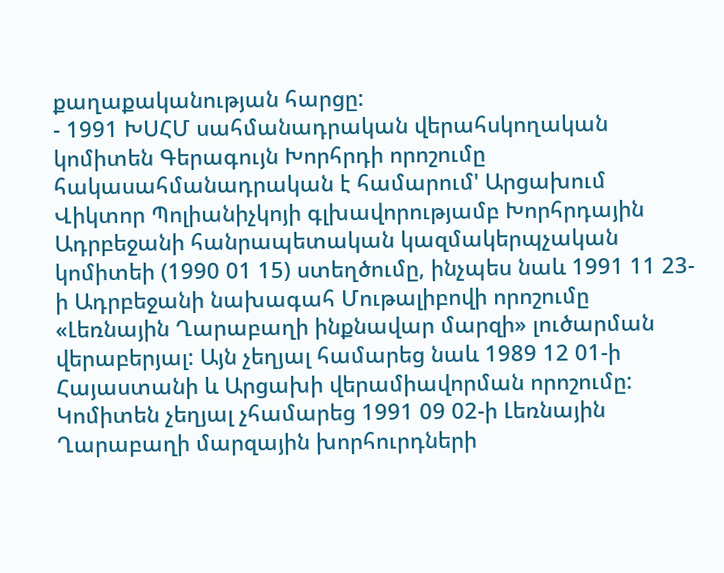քաղաքականության հարցը:
- 1991 ԽՍՀՄ սահմանադրական վերահսկողական կոմիտեն Գերագույն Խորհրդի որոշումը հակասահմանադրական է համարում' Արցախում Վիկտոր Պոլիանիչկոյի գլխավորությամբ Խորհրդային Ադրբեջանի հանրապետական կազմակերպչական կոմիտեի (1990 01 15) ստեղծումը, ինչպես նաև 1991 11 23-ի Ադրբեջանի նախագահ Մութալիբովի որոշումը «Լեռնային Ղարաբաղի ինքնավար մարզի» լուծարման վերաբերյալ: Այն չեղյալ համարեց նաև 1989 12 01-ի Հայաստանի և Արցախի վերամիավորման որոշումը: Կոմիտեն չեղյալ չհամարեց 1991 09 02-ի Լեռնային Ղարաբաղի մարզային խորհուրդների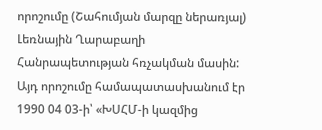որոշումը (Շահումյան մարզը ներառյալ) Լեռնային Ղարաբաղի Հանրապետության հռչակման մասին: Այդ որոշումը համապատասխանում էր 1990 04 03-ի՝ «ԽՍՀՄ-ի կազմից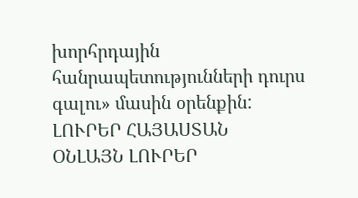խորհրդային հանրապետությունների դուրս գալու» մասին օրենքին:
ԼՈՒՐԵՐ ՀԱՅԱՍՏԱՆ
ՕՆԼԱՅՆ ԼՈՒՐԵՐ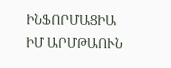ԻՆՖՈՐՄԱՑԻԱ
ԻՄ ԱՐՄԹԱՈՒՆ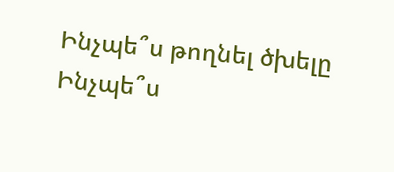Ինչպե՞ս թողնել ծխելը
Ինչպե՞ս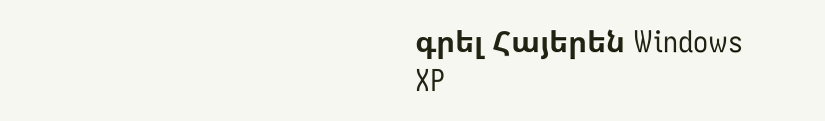գրել Հայերեն Windows XP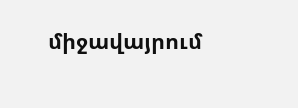միջավայրում